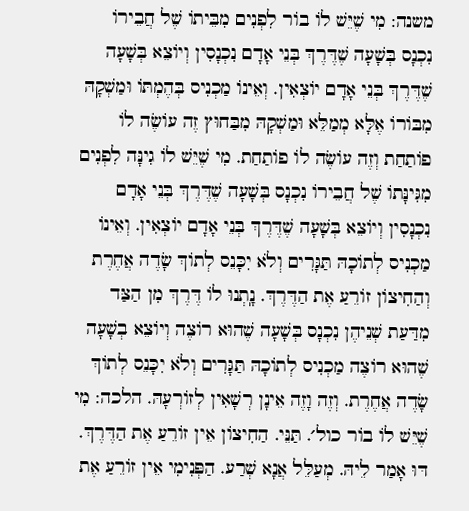משנה: מִי שֶׁיֵּשׁ לוֹ בוֹר לִפְנִים מִבֵּיתוֹ שֶׁל חֲבֵירוֹ נִכְנָס בְּשָׁעָה שֶׁדֶּרֶךְ בְּנֵי אָדָם נִכְנָסִין וְיוֹצֵא בְּשָׁעָה שֶׁדֶּרֶךְ בְּנֵי אָדָם יוֹצְאִין. וְאֵינוֹ מַכְנִיס בְּהֶמְתּוֹ וּמַשְׁקָהּ מִבּוֹרוֹ אֶלָּא מְמַלֵּא וּמַשְׁקָהּ מִבַּחוּץ זֶה עוֹשֶׂה לוֹ פוֹתַחַת וְזֶה עוֹשֶׂה לוֹ פוֹתַחַת. מִי שֶׁיֵּשׁ לוֹ גִינָּה לִפְנִים מִגִּינָּתוֹ שֶׁל חֲבֵירוֹ נִכְנָס בְּשָׁעָה שֶׁדֶּרֶךְ בְּנֵי אָדָם נִכְנָסִין וְיוֹצֵא בְּשָׁעָה שֶׁדֶּרֶךְ בְּנֵי אָדָם יוֹצְאִין. וְאֵינוֹ מַכְנִיס לְתוֹכָהּ תַּגָּרִים וְלֹא יִכָּנֵס לְתוֹךְ שָׂדֶה אֲחֶרֶת וְהַחִיצוֹן זוֹרֵעַ אֶת הַדֶּרֶךְ. נָֽתְנוּ לוֹ דֶּרֶךְ מִן הַצַּד מִדַּעַת שְׁנֵיהֶן נִכְנָס בְּשָׁעָה שֶׁהוּא רוֹצֶה וְיוֹצֵא בְשָׁעָה שֶׁהוּא רוֹצֶה מַכְנִיס לְתוֹכָהּ תַּגָּרִים וְלֹא יִכָּנֵס לְתוֹךְ שָׂדֶה אֲחֶרֶת. וְזֶה וָזֶה אֵינָן רְשָׁאִין לְזוֹרְעָהּ. הלכה: מִי שֶׁיֵּשׁ לוֹ בוֹר כול׳. תַּנֵּי. הַחִיצוֹן אֵין זוֹרֵעַ אֶת הַדֶּרֶךְ. דּוּ אָמַר לֵיהּ. מְעַלֵּל אֲנָא שְׁרַע. הַפְּנִימִי אֵין זוֹרֵעַ אֶת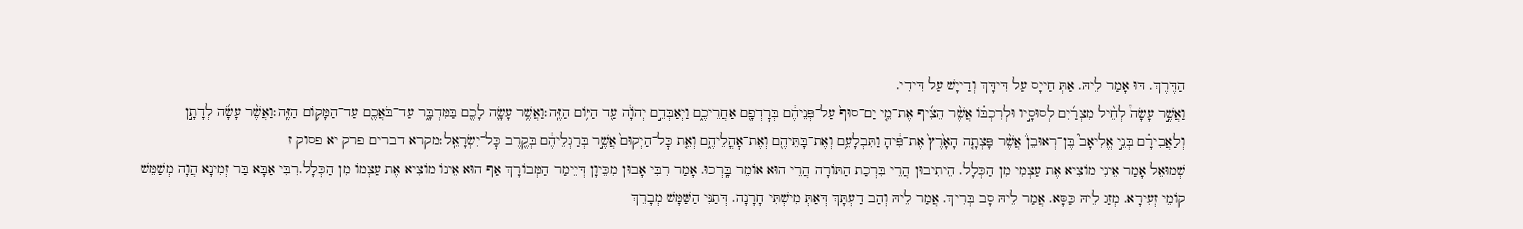הַדֶּרֶךְ. דּוּ אָמַר לֵיהּ. אַתְּ חַייָס עַל דִּידָּךְ וְדַייָשׁ עַל דִּידִי.
וַאֲשֶׁ֣ר עָשָׂה֩ לְחֵ֨יל מִצְרַ֜יִם לְסוּסָ֣יו וּלְרִכְבּ֗וֹ אֲשֶׁ֨ר הֵצִ֜יף אֶת־מֵ֤י יַם־סוּף֙ עַל־פְּנֵיהֶ֔ם בְּרׇדְפָ֖ם אַחֲרֵיכֶ֑ם וַיְאַבְּדֵ֣ם יְהֹוָ֔ה עַ֖ד הַיּ֥וֹם הַזֶּֽה׃וַאֲשֶׁ֥ר עָשָׂ֛ה לָכֶ֖ם בַּמִּדְבָּ֑ר עַד־בֹּאֲכֶ֖ם עַד־הַמָּק֥וֹם הַזֶּֽה׃וַאֲשֶׁ֨ר עָשָׂ֜ה לְדָתָ֣ן וְלַאֲבִירָ֗ם בְּנֵ֣י אֱלִיאָב֮ בֶּן־רְאוּבֵן֒ אֲשֶׁ֨ר פָּצְתָ֤ה הָאָ֙רֶץ֙ אֶת־פִּ֔יהָ וַתִּבְלָעֵ֥ם וְאֶת־בָּתֵּיהֶ֖ם וְאֶת־אׇהֳלֵיהֶ֑ם וְאֵ֤ת כׇּל־הַיְקוּם֙ אֲשֶׁ֣ר בְּרַגְלֵיהֶ֔ם בְּקֶ֖רֶב כׇּל־יִשְׂרָאֵֽל׃מקרא דברים פרק יא פסוק ז
שְׁמוּאֵל אָמַר אֵינִי מוֹצִיא אֶת עַצְמִי מִן הַכְּלָל. הֵיתִיבוּן הֲרֵי בִּרְכַת הַתּוֹרָה הֲרֵי הוּא אוֹמֵר בָּֽרְכוּ. אָמַר רִבִּי אָבוּן מִכֵּיוָן דְּיֵימַר הַמְּבוֹרָךְ אַף הוּא אֵינוֹ מוֹצִיא אֶת עַצְמוֹ מִן הַכְּלָל.רִבִּי אַבָּא בַּר זְמִינָא הֲוָה מְשַׁמֵּשׁ קוֹמֵי זְעִירָא. מְזַג לֵיהּ כַּסָּא. אֲמַר לֵיהּ סָב בְּרִיךְ. אֲמַר לֵיהּ וְהַב דַעְתָּךְ דְּאַתְּ מִישְׁתִּי חָרָנָה. דְּתַנִּי הַשַּׁמָּשׁ מְבָרֵךְ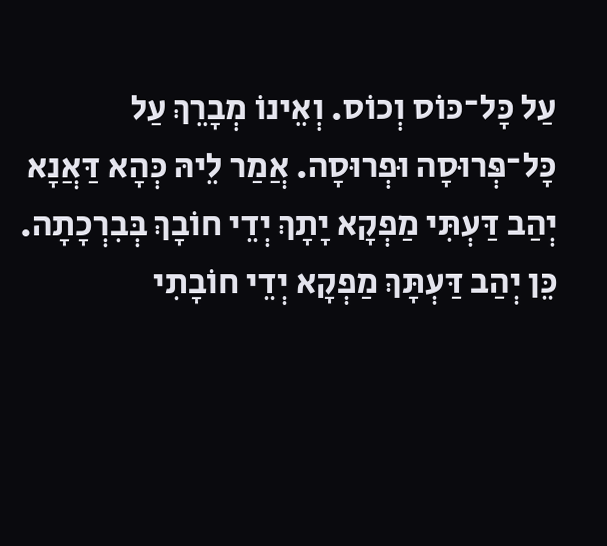עַל כָּל־כּוֹס וְכוֹס. וְאֵינוֹ מְבָרֵךְ עַל כָּל־פְּרוּסָה וּפְרוּסָה. אֲמַר לֵיהּ כְּהָא דַּאֲנָא יְהַב דַּעְתִּי מַפְקָא יָתָךְ יְדֵי חוֹבָךְ בְּבִרְכָתָה. כֵּן יְהַב דַּעְתָּךְ מַפְקָא יְדֵי חוֹבָתִי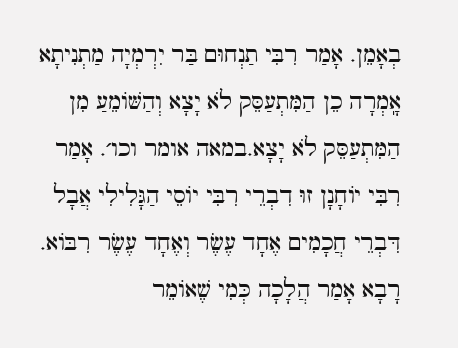בְאָמֵן. אָמַר רִבִּי תַנְחוּם בַּר יִרְמְיָה מַתְנִיתָא אָֽמְרָה כֵן הַמִּתְעַסֵּק לֹא יָצָא וְהַשּׁוֹמֵעַ מִן הַמִּתְעַסֵּק לֹא יָצָא.במאה אומר וכו׳. אָמַר רִבִּי יוֹחָנָן זוּ דִבְרֵי רִבִּי יוֹסֵי הַגָּלִילִי אֲבָל דִּבְרֵי חֲכָמִים אֶחָד עֶשֶׂר וְאֶחָד עֶשֶׂר רִבּוֹא. רָבָא אָמַר הֲלָכָה כְּמִי שֶׁאוֹמֵר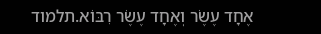אֶחָד עֶשֶׂר וְאֶחָד עֶשֶׂר רִבּוֹא.תלמוד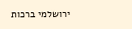ירושלמי ברכות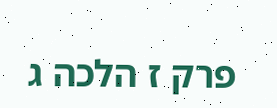פרק ז הלכה ג